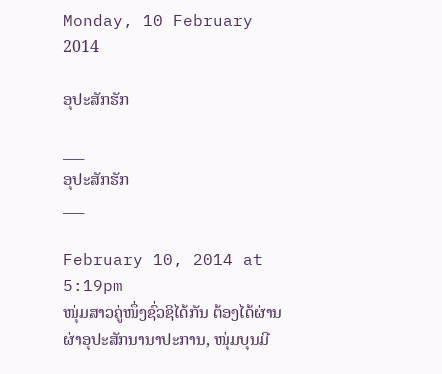Monday, 10 February 2014

ອຸປະສັກຮັກ

___
ອຸປະສັກຮັກ
___

February 10, 2014 at 5:19pm
ໜຸ່ມສາວຄູ່ໜຶ່ງຊົ່ວຊິໄດ້ກັນ ຕ້ອງໄດ້ຜ່ານຜ່າອຸປະສັກນານາປະການ, ໜຸ່ມບຸນມີ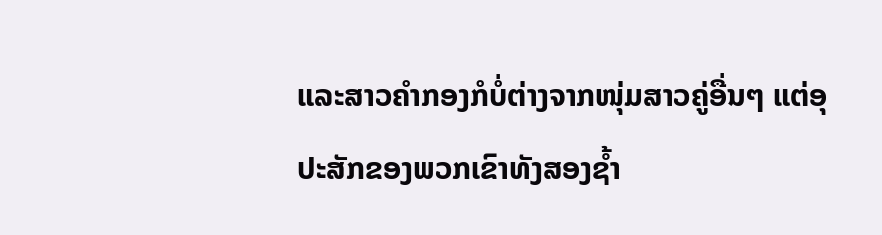ແລະສາວຄຳກອງກໍບໍ່ຕ່າງຈາກໜຸ່ມສາວຄູ່ອື່ນໆ ແຕ່ອຸປະສັກຂອງພວກເຂົາທັງສອງຊ້ຳ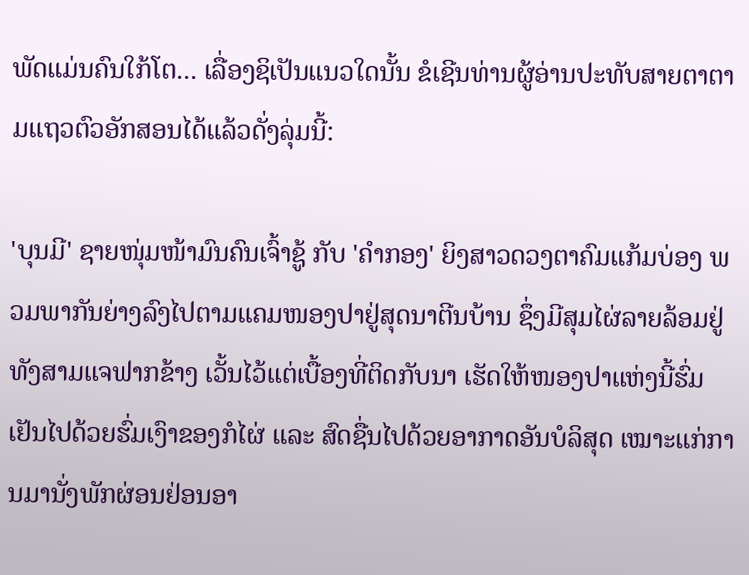ພັດແມ່ນຄົນໃກ້ໂຕ... ເລື່ອງຊິເປັນແນວໃດນັ້ນ ຂໍເຊີນທ່ານຜູ້ອ່ານປະທັບສາຍຕາຕາມແຖວຕົວອັກສອນໄດ້ແລ້ວດັ່ງລຸ່ມນີ້:

'ບຸນມີ' ຊາຍໜຸ່ມໜ້າມົນຄົນເຈົ້າຊູ້ ກັບ 'ຄໍາກອງ' ຍິງສາວດວງຕາຄົມແກ້ມບ່ອງ ພວມພາກັນຍ່າງລົງໄປຕາມແຄມໜອງປາຢູ່ສຸດນາຕີນບ້ານ ຊຶ່ງມີສຸມໄຜ່ລາຍລ້ອມຢູ່ທັງສາມແຈຟາກຂ້າງ ເວັ້ນໄວ້ແຕ່ເບື້ອງທີ່ຕິດກັບນາ ເຮັດໃຫ້ໜອງປາແຫ່ງນີ້ຮົ່ມເຢັນໄປດ້ວຍຮົ່ມເງົາຂອງກໍໄຜ່ ແລະ ສົດຊື່ນໄປດ້ວຍອາກາດອັນບໍລິສຸດ ເໝາະແກ່ການມານັ່ງພັກຜ່ອນຢ່ອນອາ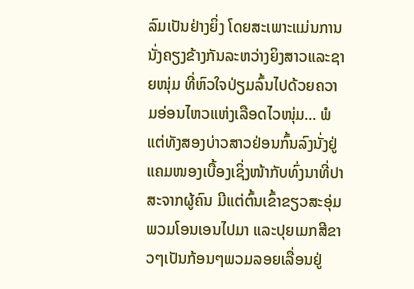ລົມເປັນຢ່າງຍິ່ງ ໂດຍສະເພາະແມ່ນການນັ່ງຄຽງຂ້າງກັນລະຫວ່າງຍິງສາວແລະຊາຍໜຸ່ມ ທີ່ຫົວໃຈປ່ຽມລົ້ນໄປດ້ວຍຄວາມອ່ອນໄຫວແຫ່ງເລືອດໄວໜຸ່ມ... ພໍແຕ່ທັງສອງບ່າວສາວຢ່ອນກົ້ນລົງນັ່ງຢູ່ແຄມໜອງເບື້ອງເຊິ່ງໜ້າກັບທົ່ງນາທີ່ປາສະຈາກຜູ້ຄົນ ມີແຕ່ຕົ້ນເຂົ້າຂຽວສະອຸ່ມພວມໂອນເອນໄປມາ ແລະປຸຍເມກສີຂາວໆເປັນກ້ອນໆພວມລອຍເລື່ອນຢູ່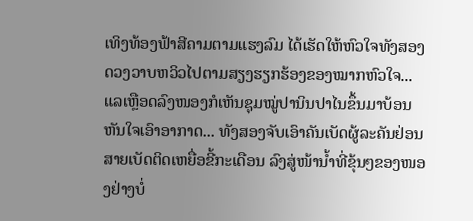ເທິງທ້ອງຟ້າສີຄາມຕາມແຮງລົມ ໄດ້ເຮັດໃຫ້ຫົວໃຈທັງສອງດວງວາບຫວິວໄປຕາມສຽງຮຽກຮ້ອງຂອງໝາກຫົວໃຈ... ແລເຫຼືອດລົງໜອງກໍເຫັນຊຸມໝູ່ປານິນປາໄນຂຶ້ນມາບ້ອນຫັນໃຈເອົາອາກາດ... ທັງສອງຈັບເອົາຄັນເບັດຜູ້ລະຄັນຢ່ອນສາຍເບັດຕິດເຫຍື່ອຂີ້ກະເດືອນ ລົງສູ່ໜ້ານໍ້າທີ່ຂຸ້ນໆຂອງໜອງຢ່າງບໍ່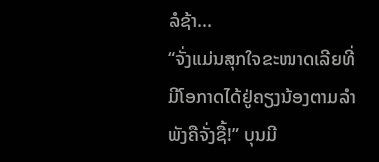ລໍຊ້າ...
“ຈັ່ງແມ່ນສຸກໃຈຂະໜາດເລີຍທີ່ມີໂອກາດໄດ້ຢູ່ຄຽງນ້ອງຕາມລໍາພັງຄືຈັ່ງຊື້!” ບຸນມີ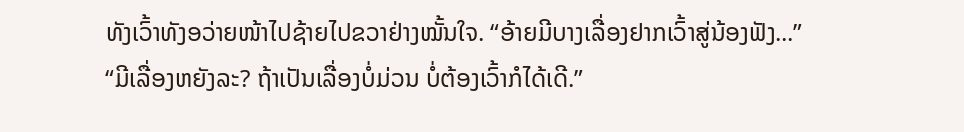ທັງເວົ້າທັງອວ່າຍໜ້າໄປຊ້າຍໄປຂວາຢ່າງໝັ້ນໃຈ. “ອ້າຍມີບາງເລື່ອງຢາກເວົ້າສູ່ນ້ອງຟັງ...”
“ມີເລື່ອງຫຍັງລະ? ຖ້າເປັນເລື່ອງບໍ່ມ່ວນ ບໍ່ຕ້ອງເວົ້າກໍໄດ້ເດີ.”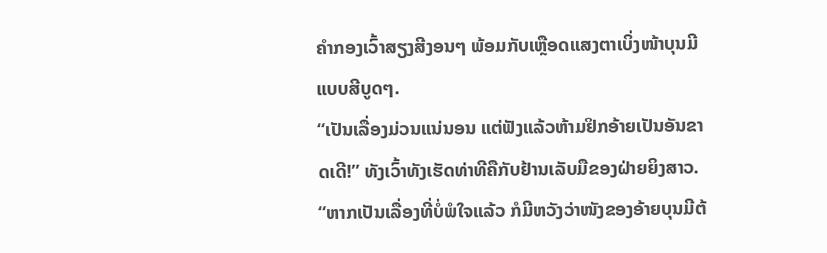ຄໍາກອງເວົ້າສຽງສີງອນໆ ພ້ອມກັບເຫຼືອດແສງຕາເບິ່ງໜ້າບຸນມີແບບສີບູດໆ.
“ເປັນເລື່ອງມ່ວນແນ່ນອນ ແຕ່ຟັງແລ້ວຫ້າມຢິກອ້າຍເປັນອັນຂາດເດີ!” ທັງເວົ້າທັງເຮັດທ່າທີຄືກັບຢ້ານເລັບມືຂອງຝ່າຍຍິງສາວ.
“ຫາກເປັນເລື່ອງທີ່ບໍ່ພໍໃຈແລ້ວ ກໍມີຫວັງວ່າໜັງຂອງອ້າຍບຸນມີຕ້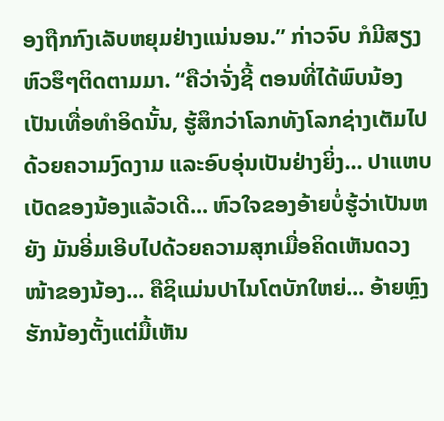ອງຖືກກົງເລັບຫຍຸມຢ່າງແນ່ນອນ.” ກ່າວຈົບ ກໍມີສຽງຫົວຮຶໆຕິດຕາມມາ. “ຄືວ່າຈັ່ງຊີ້ ຕອນທີ່ໄດ້ພົບນ້ອງເປັນເທື່ອທໍາອິດນັ້ນ, ຮູ້ສຶກວ່າໂລກທັງໂລກຊ່າງເຕັມໄປດ້ວຍຄວາມງົດງາມ ແລະອົບອຸ່ນເປັນຢ່າງຍິ່ງ... ປາແຫບເບັດຂອງນ້ອງແລ້ວເດີ... ຫົວໃຈຂອງອ້າຍບໍ່ຮູ້ວ່າເປັນຫຍັງ ມັນອີ່ມເອີບໄປດ້ວຍຄວາມສຸກເມື່ອຄິດເຫັນດວງໜ້າຂອງນ້ອງ... ຄືຊິແມ່ນປາໄນໂຕບັກໃຫຍ່... ອ້າຍຫຼົງຮັກນ້ອງຕັ້ງແຕ່ມື້ເຫັນ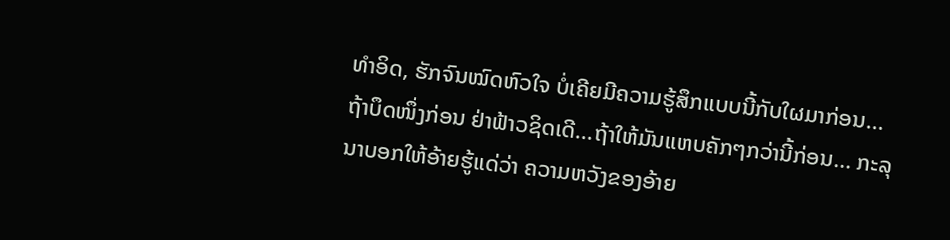ທໍາອິດ, ຮັກຈົນໝົດຫົວໃຈ ບໍ່ເຄີຍມີຄວາມຮູ້ສຶກແບບນີ້ກັບໃຜມາກ່ອນ... ຖ້າບຶດໜຶ່ງກ່ອນ ຢ່າຟ້າວຊິດເດີ...ຖ້າໃຫ້ມັນແຫບຄັກໆກວ່ານີ້ກ່ອນ... ກະລຸນາບອກໃຫ້ອ້າຍຮູ້ແດ່ວ່າ ຄວາມຫວັງຂອງອ້າຍ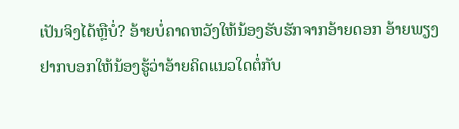ເປັນຈິງໄດ້ຫຼືບໍ່? ອ້າຍບໍ່ຄາດຫວັງໃຫ້ນ້ອງຮັບຮັກຈາກອ້າຍດອກ ອ້າຍພຽງຢາກບອກໃຫ້ນ້ອງຮູ້ວ່າອ້າຍຄິດແນວໃດຕໍ່ກັບ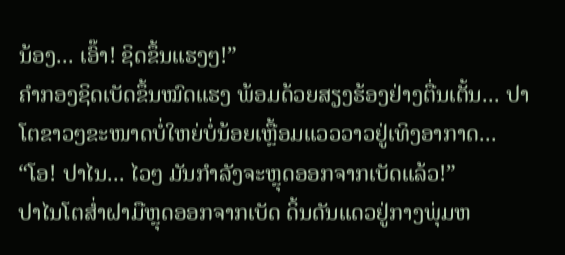ນ້ອງ... ເອົ໊າ! ຊິດຂຶ້ນແຮງໆ!”
ຄຳກອງຊິດເບັດຂຶ້ນໝົດແຮງ ພ້ອມດ້ວຍສຽງຮ້ອງຢ່າງຕື່ນເຕັ້ນ... ປາໂຕຂາວໆຂະໜາດບໍ່ໃຫຍ່ບໍ່ນ້ອຍເຫຼື້ອມແວວວາວຢູ່ເທິງອາກາດ...
“ໂອ! ປາໄນ... ໄວໆ ມັນກໍາລັງຈະຫຼຸດອອກຈາກເບັດແລ້ວ!”
ປາໄນໂຕສໍ່າຝາມືຫຼຸດອອກຈາກເບັດ ດິ້ນດັນແດວຢູ່ກາງພຸ່ມຫ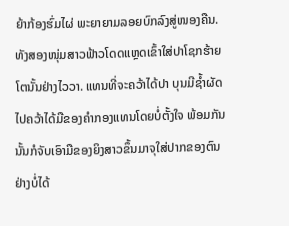ຍ້າກ້ອງຮົ່ມໄຜ່ ພະຍາຍາມລອຍບົກລົງສູ່ໜອງຄືນ. ທັງສອງໜຸ່ມສາວຟ້າວໂດດແຫຼດເຂົ້າໃສ່ປາໂຊກຮ້າຍໂຕນັ້ນຢ່າງໄວວາ. ແທນທີ່ຈະຄວ້າໄດ້ປາ ບຸນມີຊໍ້າຜັດໄປຄວ້າໄດ້ມືຂອງຄໍາກອງແທນໂດຍບໍ່ຕັ້ງໃຈ ພ້ອມກັນນັ້ນກໍຈັບເອົາມືຂອງຍິງສາວຂຶ້ນມາຈຸໃສ່ປາກຂອງຕົນຢ່າງບໍ່ໄດ້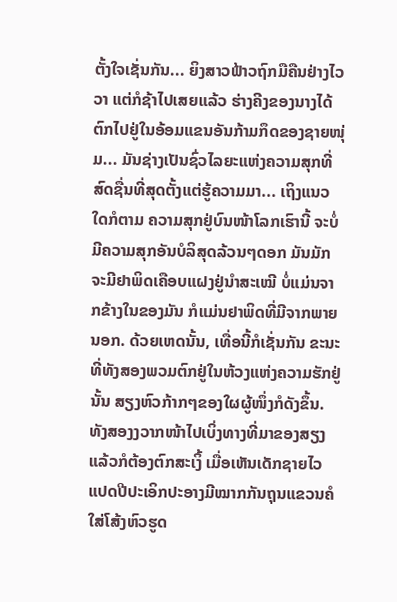ຕັ້ງໃຈເຊັ່ນກັນ... ຍິງສາວຟ້າວຖົກມືຄືນຢ່າງໄວວາ ແຕ່ກໍຊ້າໄປເສຍແລ້ວ ຮ່າງຄີງຂອງນາງໄດ້ຕົກໄປຢູ່ໃນອ້ອມແຂນອັນກ້າມກຶດຂອງຊາຍໜຸ່ມ... ມັນຊ່າງເປັນຊົ່ວໄລຍະແຫ່ງຄວາມສຸກທີ່ສົດຊື່ນທີ່ສຸດຕັ້ງແຕ່ຮູ້ຄວາມມາ... ເຖິງແນວໃດກໍຕາມ ຄວາມສຸກຢູ່ບົນໜ້າໂລກເຮົານີ້ ຈະບໍ່ມີຄວາມສຸກອັນບໍລິສຸດລ້ວນໆດອກ ມັນມັກຈະມີຢາພິດເຄືອບແຝງຢູ່ນໍາສະເໝີ ບໍ່ແມ່ນຈາກຂ້າງໃນຂອງມັນ ກໍແມ່ນຢາພິດທີ່ມີຈາກພາຍນອກ. ດ້ວຍເຫດນັ້ນ, ເທື່ອນີ້ກໍເຊັ່ນກັນ ຂະນະທີ່ທັງສອງພວມຕົກຢູ່ໃນຫ້ວງແຫ່ງຄວາມຮັກຢູ່ນັ້ນ ສຽງຫົວກ້າກໆຂອງໃຜຜູ້ໜຶ່ງກໍດັງຂຶ້ນ. ທັງສອງງວາກໜ້າໄປເບິ່ງທາງທີ່ມາຂອງສຽງ ແລ້ວກໍຕ້ອງຕົກສະເງິ້ ເມື່ອເຫັນເດັກຊາຍໄວແປດປີປະເອິກປະອາງມີໝາກກັນຖຸນແຂວນຄໍ ໃສ່ໂສ້ງຫົວຮູດ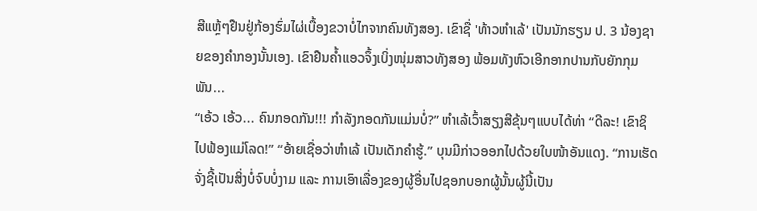ສີແຫຼ້ໆຢືນຢູ່ກ້ອງຮົ່ມໄຜ່ເບື້ອງຂວາບໍ່ໄກຈາກຄົນທັງສອງ. ເຂົາຊື່ 'ທ້າວຫໍາເລ້' ເປັນນັກຮຽນ ປ. 3 ນ້ອງຊາຍຂອງຄໍາກອງນັ້ນເອງ. ເຂົາຢືນຄໍ້າແອວຈຶ້ງເບິ່ງໜຸ່ມສາວທັງສອງ ພ້ອມທັງຫົວເອີກອາກປານກັບຍັກກຸມພັນ...
“ເອ້ວ ເອ້ວ... ຄົນກອດກັນ!!! ກໍາລັງກອດກັນແມ່ນບໍ່?” ຫໍາເລ້ເວົ້າສຽງສີຂຸ້ນໆແບບໄດ້ທ່າ “ດີລະ! ເຂົາຊິໄປຟ້ອງແມ່ໂລດ!” “ອ້າຍເຊື່ອວ່າຫໍາເລ້ ເປັນເດັກຄໍາຮູ້.” ບຸນມີກ່າວອອກໄປດ້ວຍໃບໜ້າອັນແດງ. “ການເຮັດຈັ່ງຊີ້ເປັນສິ່ງບໍ່ຈົບບໍ່ງາມ ແລະ ການເອົາເລື່ອງຂອງຜູ້ອື່ນໄປຊອກບອກຜູ້ນັ້ນຜູ້ນີ້ເປັນ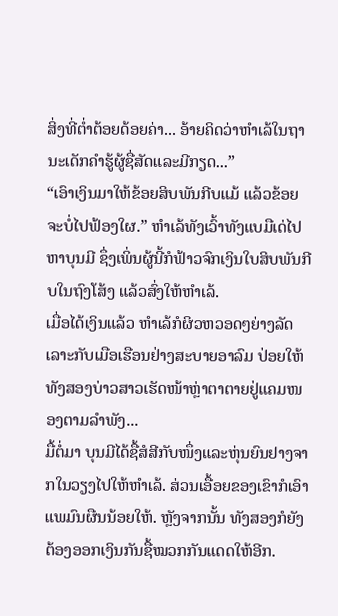ສິ່ງທີ່ຕໍ່າຕ້ອຍດ້ອຍຄ່າ... ອ້າຍຄິດວ່າຫໍາເລ້ໃນຖານະເດັກຄໍາຮູ້ຜູ້ຊື່ສັດແລະມີກຽດ...”
“ເອົາເງິນມາໃຫ້ຂ້ອຍສິບພັນກີບແມ້ ແລ້ວຂ້ອຍຈະບໍ່ໄປຟ້ອງໃຜ.” ຫໍາເລ້ທັງເວົ້າທັງແບມືເດ່ໄປຫາບຸນມີ ຊຶ່ງເພິ່ນຜູ້ນີ້ກໍຟ້າວຈົກເງິນໃບສິບພັນກີບໃນຖົງໂສ້ງ ແລ້ວສົ່ງໃຫ້ຫໍາເລ້.
ເມື່ອໄດ້ເງິນແລ້ວ ຫໍາເລ້ກໍຜິວຫວອດໆຍ່າງລັດເລາະກັບເມືອເຮືອນຢ່າງສະບາຍອາລົມ ປ່ອຍໃຫ້ທັງສອງບ່າວສາວເຮັດໜ້າຫຼ່າຕາຕາຍຢູ່ແຄມໜອງຕາມລໍາພັງ...
ມື້ຕໍ່ມາ ບຸນມີໄດ້ຊື້ສໍສີກັບໜຶ່ງແລະຫຸ່ນຍົນຢາງຈາກໃນວຽງໄປໃຫ້ຫໍາເລ້. ສ່ວນເອື້ອຍຂອງເຂົາກໍເອົາແພມົນຜືນນ້ອຍໃຫ້. ຫຼັງຈາກນັ້ນ ທັງສອງກໍຍັງຕ້ອງອອກເງິນກັນຊື້ໝວກກັນແດດໃຫ້ອີກ.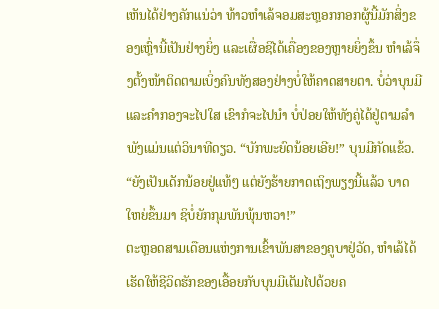ເຫັນໄດ້ຢ່າງຄັກແນ່ວ່າ ທ້າວຫໍາເລ້ຈອມສະຫຼອກກອກຜູ້ນີ້ມັກສິ່ງຂອງເຫຼົ່ານີ້ເປັນຢ່າງຍິ່ງ ແລະເຜື່ອຊິໄດ້ເຄື່ອງຂອງຫຼາຍຍິ່ງຂຶ້ນ ຫໍາເລ້ຈຶ່ງຕັ້ງໜ້າຕິດຕາມເບິ່ງຄົນທັງສອງຢ່າງບໍ່ໃຫ້ຄາດສາຍຕາ. ບໍ່ວ່າບຸນມີແລະຄໍາກອງຈະໄປໃສ ເຂົາກໍຈະໄປນໍາ ບໍ່ປ່ອຍໃຫ້ທັງຄູ່ໄດ້ຢູ່ຕາມລໍາພັງແມ່ນແຕ່ວິນາທີດຽວ. “ບັກພະຍົດນ້ອຍເອີຍ!” ບຸນມີກັດແຂ້ວ. “ຍັງເປັນເດັກນ້ອຍຢູ່ແທ້ໆ ແຕ່ຍັງຮ້າຍກາດເຖິງພຽງນີ້ແລ້ວ ບາດໃຫຍ່ຂຶ້ນມາ ຊິບໍ່ຍັກກຸມພັນພຸ້ນຫວາ!”
ຕະຫຼອດສາມເດືອນແຫ່ງການເຂົ້າພັນສາຂອງຄູບາຢູ່ວັດ, ຫໍາເລ້ໄດ້ເຮັດໃຫ້ຊີວິດຮັກຂອງເອື້ອຍກັບບຸນມີເຕັມໄປດ້ວຍຄ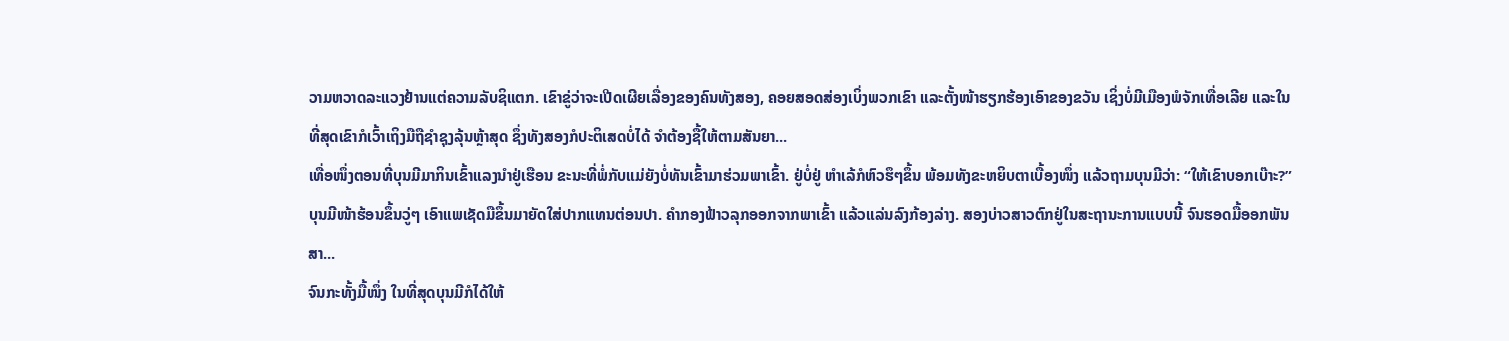ວາມຫວາດລະແວງຢ້ານແຕ່ຄວາມລັບຊິແຕກ. ເຂົາຂູ່ວ່າຈະເປີດເຜີຍເລື່ອງຂອງຄົນທັງສອງ, ຄອຍສອດສ່ອງເບິ່ງພວກເຂົາ ແລະຕັ້ງໜ້າຮຽກຮ້ອງເອົາຂອງຂວັນ ເຊິ່ງບໍ່ມີເມືອງພໍຈັກເທື່ອເລີຍ ແລະໃນທີ່ສຸດເຂົາກໍເວົ້າເຖິງມືຖືຊຳຊຸງລຸ້ນຫຼ້າສຸດ ຊຶ່ງທັງສອງກໍປະຕິເສດບໍ່ໄດ້ ຈໍາຕ້ອງຊື້ໃຫ້ຕາມສັນຍາ...
ເທື່ອໜຶ່ງຕອນທີ່ບຸນມີມາກິນເຂົ້າແລງນໍາຢູ່ເຮືອນ ຂະນະທີ່ພໍ່ກັບແມ່ຍັງບໍ່ທັນເຂົ້າມາຮ່ວມພາເຂົ້າ. ຢູ່ບໍ່ຢູ່ ຫໍາເລ້ກໍຫົວຮຶໆຂຶ້ນ ພ້ອມທັງຂະຫຍິບຕາເບື້ອງໜຶ່ງ ແລ້ວຖາມບຸນມີວ່າ: “ໃຫ້ເຂົາບອກເບ໊າະ?”
ບຸນມີໜ້າຮ້ອນຂຶ້ນວູ່ໆ ເອົາແພເຊັດມືຂຶ້ນມາຍັດໃສ່ປາກແທນຕ່ອນປາ. ຄໍາກອງຟ້າວລຸກອອກຈາກພາເຂົ້າ ແລ້ວແລ່ນລົງກ້ອງລ່າງ. ສອງບ່າວສາວຕົກຢູ່ໃນສະຖານະການແບບນີ້ ຈົນຮອດມື້ອອກພັນສາ...
ຈົນກະທັ້ງມື້ໜຶ່ງ ໃນທີ່ສຸດບຸນມີກໍໄດ້ໃຫ້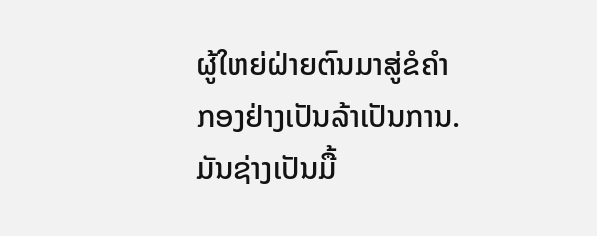ຜູ້ໃຫຍ່ຝ່າຍຕົນມາສູ່ຂໍຄໍາກອງຢ່າງເປັນລ້າເປັນການ. ມັນຊ່າງເປັນມື້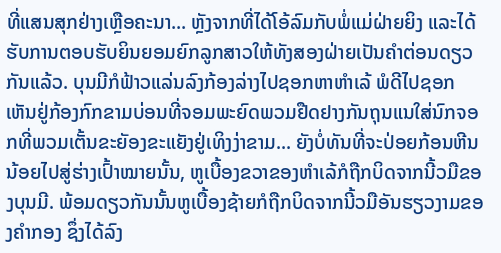ທີ່ແສນສຸກຢ່າງເຫຼືອຄະນາ... ຫຼັງຈາກທີ່ໄດ້ໂອ້ລົມກັບພໍ່ແມ່ຝ່າຍຍິງ ແລະໄດ້ຮັບການຕອບຮັບຍິນຍອມຍົກລູກສາວໃຫ້ທັງສອງຝ່າຍເປັນຄໍາຕ່ອນດຽວກັນແລ້ວ. ບຸນມີກໍຟ້າວແລ່ນລົງກ້ອງລ່າງໄປຊອກຫາຫໍາເລ້ ພໍດີໄປຊອກເຫັນຢູ່ກ້ອງກົກຂາມບ່ອນທີ່ຈອມພະຍົດພວມຢືດຢາງກັນຖຸນແນໃສ່ນົກຈອກທີ່ພວມເຕັ້ນຂະຍັອງຂະແຍັງຢູ່ເທິງງ່າຂາມ... ຍັງບໍ່ທັນທີ່ຈະປ່ອຍກ້ອນຫີນນ້ອຍໄປສູ່ຮ່າງເປົ້າໝາຍນັ້ນ, ຫູເບື້ອງຂວາຂອງຫໍາເລ້ກໍຖືກບິດຈາກນີ້ວມືຂອງບຸນມີ. ພ້ອມດຽວກັນນັ້ນຫູເບື້ອງຊ້າຍກໍຖືກບິດຈາກນີ້ວມືອັນຮຽວງາມຂອງຄໍາກອງ ຊຶ່ງໄດ້ລົງ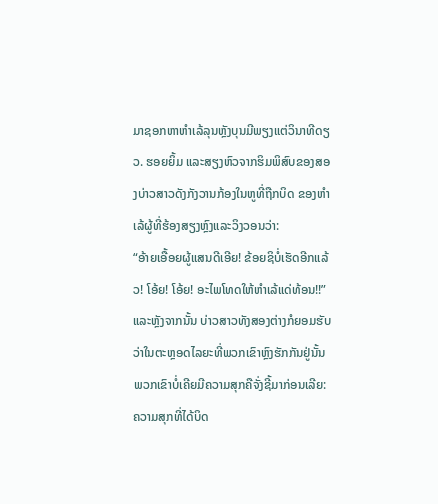ມາຊອກຫາຫໍາເລ້ລຸນຫຼັງບຸນມີພຽງແຕ່ວິນາທີດຽວ. ຮອຍຍິ້ມ ແລະສຽງຫົວຈາກຮິມພິສົບຂອງສອງບ່າວສາວດັງກັງວານກ້ອງໃນຫູທີ່ຖືກບິດ ຂອງຫໍາເລ້ຜູ້ທີ່ຮ້ອງສຽງຫຼົງແລະວິງວອນວ່າ:
“ອ້າຍເອື້ອຍຜູ້ແສນດີເອີຍ! ຂ້ອຍຊິບໍ່ເຮັດອີກແລ້ວ! ໂອ້ຍ! ໂອ້ຍ! ອະໄພໂທດໃຫ້ຫໍາເລ້ແດ່ທ້ອນ!!”
ແລະຫຼັງຈາກນັ້ນ ບ່າວສາວທັງສອງຕ່າງກໍຍອມຮັບວ່າໃນຕະຫຼອດໄລຍະທີ່ພວກເຂົາຫຼົງຮັກກັນຢູ່ນັ້ນ ພວກເຂົາບໍ່ເຄີຍມີຄວາມສຸກຄືຈັ່ງຊີ້ມາກ່ອນເລີຍ: ຄວາມສຸກທີ່ໄດ້ບິດ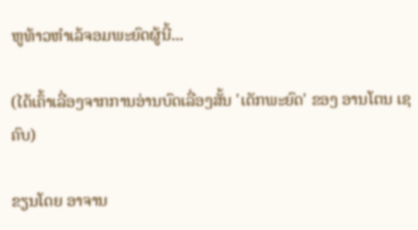ຫູທ້າວຫຳເລ້ຈອມພະຍົດຜູ້ນີ້...

(ໄດ້ເຄົ້າເລື່ອງຈາກການອ່ານບົດເລື່ອງສັ້ນ 'ເດັກພະຍົດ' ຂອງ ອານໂຕນ ເຊຄົບ)

ຂຽນໂດຍ ອາຈານ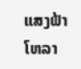ແສງຟ້າ  ໂຫລາ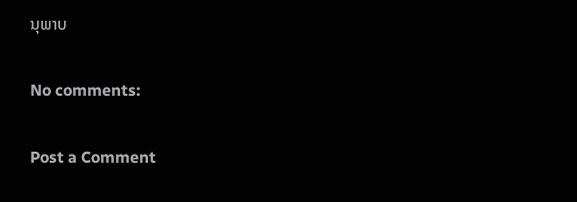ນຸພາບ

No comments:

Post a Comment